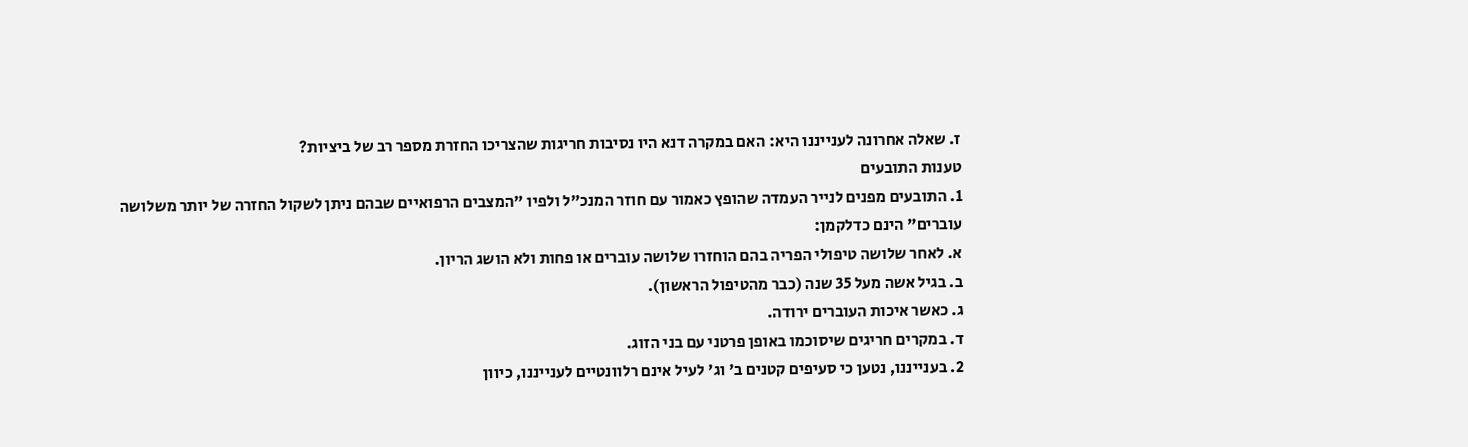ז. שאלה אחרונה לענייננו היא: האם במקרה דנא היו נסיבות חריגות שהצריכו החזרת מספר רב של ביציות?
טענות התובעים
1. התובעים מפנים לנייר העמדה שהופץ כאמור עם חוזר המנכ"ל ולפיו "המצבים הרפואיים שבהם ניתן לשקול החזרה של יותר משלושה עוברים" הינם כדלקמן:
א. לאחר שלושה טיפולי הפריה בהם הוחזרו שלושה עוברים או פחות ולא הושג הריון.
ב. בגיל אשה מעל 35 שנה (כבר מהטיפול הראשון).
ג. כאשר איכות העוברים ירודה.
ד. במקרים חריגים שיסוכמו באופן פרטני עם בני הזוג.
2. בענייננו, נטען כי סעיפים קטנים ב' וג' לעיל אינם רלוונטיים לענייננו, כיוון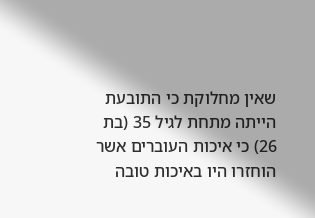שאין מחלוקת כי התובעת הייתה מתחת לגיל 35 (בת 26) כי איכות העוברים אשר הוחזרו היו באיכות טובה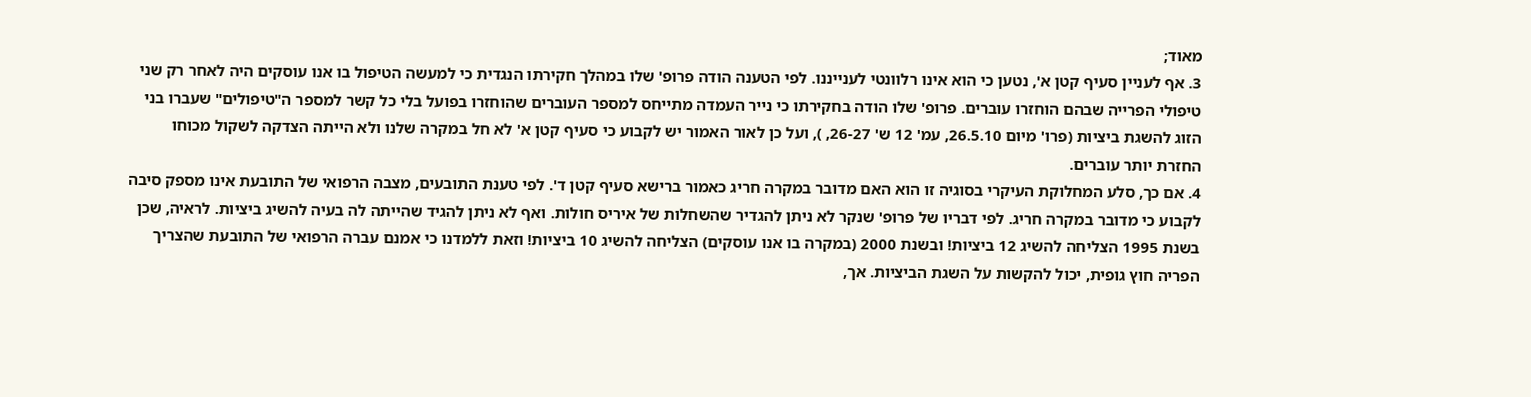מאוד;
3. אף לעניין סעיף קטן א', נטען כי הוא אינו רלוונטי לענייננו. לפי הטענה הודה פרופ' שלו במהלך חקירתו הנגדית כי למעשה הטיפול בו אנו עוסקים היה לאחר רק שני טיפולי הפרייה שבהם הוחזרו עוברים. פרופ' שלו הודה בחקירתו כי נייר העמדה מתייחס למספר העוברים שהוחזרו בפועל בלי כל קשר למספר ה"טיפולים" שעברו בני הזוג להשגת ביציות (פרו' מיום 26.5.10, עמ' 12 ש' 26-27, ), ועל כן לאור האמור יש לקבוע כי סעיף קטן א' לא חל במקרה שלנו ולא הייתה הצדקה לשקול מכוחו החזרת יותר עוברים.
4. אם כך, סלע המחלוקת העיקרי בסוגיה זו הוא האם מדובר במקרה חריג כאמור ברישא סעיף קטן ד'. לפי טענת התובעים, מצבה הרפואי של התובעת אינו מספק סיבה לקבוע כי מדובר במקרה חריג. לפי דבריו של פרופ' שנקר לא ניתן להגדיר שהשחלות של איריס חולות. ואף לא ניתן להגיד שהייתה לה בעיה להשיג ביציות. לראיה, שכן בשנת 1995 הצליחה להשיג 12 ביציות! ובשנת 2000 (במקרה בו אנו עוסקים) הצליחה להשיג 10 ביציות! וזאת ללמדנו כי אמנם עברה הרפואי של התובעת שהצריך הפריה חוץ גופית, יכול להקשות על השגת הביציות. אך,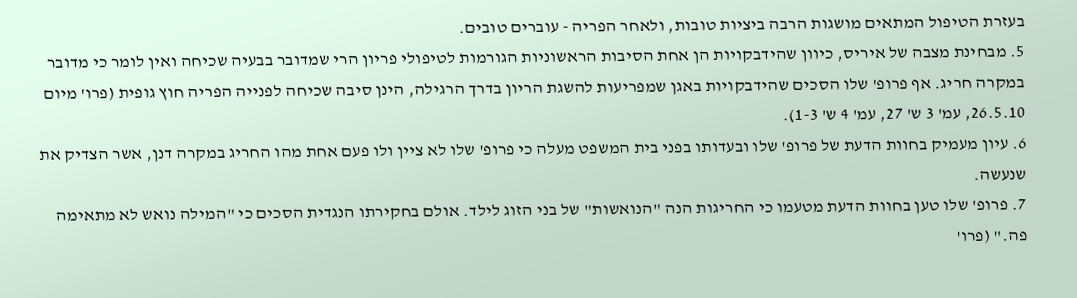בעזרת הטיפול המתאים מושגות הרבה ביציות טובות, ולאחר הפריה - עוברים טובים.
5. מבחינת מצבה של איריס, כיוון שהידבקויות הן אחת הסיבות הראשוניות הגורמות לטיפולי פריון הרי שמדובר בבעיה שכיחה ואין לומר כי מדובר במקרה חריג. אף פרופ' שלו הסכים שהידבקויות באגן שמפריעות להשגת הריון בדרך הרגילה, הינן סיבה שכיחה לפנייה הפריה חוץ גופית (פרו' מיום 26.5.10, עמ' 3 ש' 27, עמ' 4 ש' 1-3).
6. עיון מעמיק בחוות הדעת של פרופ' שלו ובעדותו בפני בית המשפט מעלה כי פרופ' שלו לא ציין ולו פעם אחת מהו החריג במקרה דנן, אשר הצדיק את שנעשה.
7. פרופ' שלו טען בחוות הדעת מטעמו כי החריגות הנה "הנואשות" של בני הזוג לילד. אולם בחקירתו הנגדית הסכים כי "המילה נואש לא מתאימה פה." (פרו'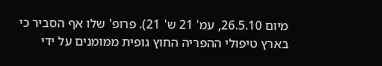מיום 26.5.10, עמ' 21 ש' 21). פרופ' שלו אף הסביר כי בארץ טיפולי ההפריה החוץ גופית ממומנים על ידי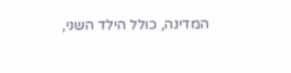המדינה, כולל הילד השני,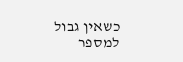כשאין גבול למספר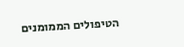הטיפולים הממומנים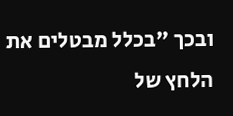ובכך "בכלל מבטלים את הלחץ של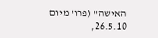האישה" (פרו' מיום 26.5.10,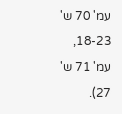עמ' 70 ש' 18-23, עמ' 71 ש' 27).